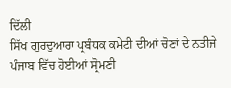ਦਿੱਲੀ
ਸਿੱਖ ਗੁਰਦੁਆਰਾ ਪ੍ਰਬੰਧਕ ਕਮੇਟੀ ਦੀਆਂ ਚੋਣਾਂ ਦੇ ਨਤੀਜੇ ਪੰਜਾਬ ਵਿੱਚ ਹੋਈਆਂ ਸ੍ਰੋਮਣੀ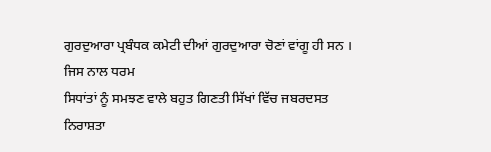ਗੁਰਦੁਆਰਾ ਪ੍ਰਬੰਧਕ ਕਮੇਟੀ ਦੀਆਂ ਗੁਰਦੁਆਰਾ ਚੋਣਾਂ ਵਾਂਗੂ ਹੀ ਸਨ । ਜਿਸ ਨਾਲ ਧਰਮ
ਸਿਧਾਂਤਾਂ ਨੂੰ ਸਮਝਣ ਵਾਲੇ ਬਹੁਤ ਗਿਣਤੀ ਸਿੱਖਾਂ ਵਿੱਚ ਜਬਰਦਸਤ ਨਿਰਾਸ਼ਤਾ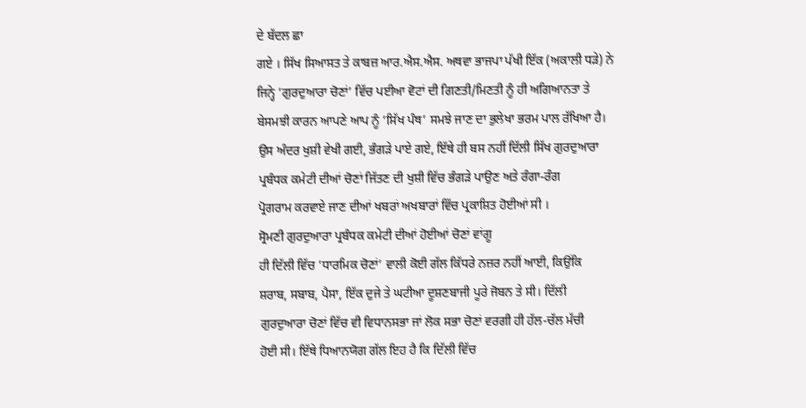ਦੇ ਬੱਦਲ ਛਾ
ਗਏ । ਸਿੱਖ ਸਿਆਸਤ ਤੇ ਕਾਬਜ਼ ਆਰ.ਐਸ.ਐਸ. ਅਥਵਾ ਭਾਜਪਾ ਪੱਖੀ ਇੱਕ (ਅਕਾਲੀ ਧੜੇ) ਨੇ
ਜਿਨ੍ਹੇ ’ਗੁਰਦੁਆਰਾ ਚੋਣਾਂ’ ਵਿੱਚ ਪਈਆ ਵੋਟਾਂ ਦੀ ਗਿਣਤੀ/ਮਿਣਤੀ ਨੂੰ ਹੀ ਅਗਿਆਨਤਾ ਤੇ
ਬੇਸਮਝੀ ਕਾਰਨ ਆਪਣੇ ਆਪ ਨੂੰ ’ਸਿੱਖ ਪੰਥ’ ਸਮਝੇ ਜਾਣ ਦਾ ਭੁਲੇਖਾ ਭਰਮ ਪਾਲ ਰੱਖਿਆ ਹੈ।
ਉਸ ਅੰਦਰ ਖੁਸ਼ੀ ਵੇਖੀ ਗਈ, ਭੰਗੜੇ ਪਾਏ ਗਏ, ਇੱਥੇ ਹੀ ਬਸ ਨਹੀਂ ਦਿੱਲੀ ਸਿੱਖ ਗੁਰਦੁਆਰਾ
ਪ੍ਰਬੰਧਕ ਕਮੇਟੀ ਦੀਆਂ ਚੋਣਾਂ ਜਿੱਤਣ ਦੀ ਖੁਸ਼ੀ ਵਿੱਚ ਭੰਗੜੇ ਪਾਉਣ ਅਤੇ ਰੰਗਾ-ਰੰਗ
ਪ੍ਰੋਗਰਾਮ ਕਰਵਾਏ ਜਾਣ ਦੀਆਂ ਖਬਰਾਂ ਅਖਬਾਰਾਂ ਵਿੱਚ ਪ੍ਰਕਾਸ਼ਿਤ ਹੋਈਆਂ ਸੀ ।
ਸ੍ਰੋਮਣੀ ਗੁਰਦੁਆਰਾ ਪ੍ਰਬੰਧਕ ਕਮੇਟੀ ਦੀਆਂ ਹੋਈਆਂ ਚੋਣਾਂ ਵਾਂਗੂ
ਹੀ ਦਿੱਲੀ ਵਿੱਚ ’ਧਾਰਮਿਕ ਚੋਣਾਂ’ ਵਾਲੀ ਕੋਈ ਗੱਲ ਕਿੱਧਰੇ ਨਜ਼ਰ ਨਹੀਂ ਆਈ, ਕਿਉਂਕਿ
ਸ਼ਰਾਬ, ਸਬਾਬ, ਪੈਸਾ, ਇੱਕ ਦੁਜੇ ਤੇ ਘਟੀਆ ਦੂਸ਼ਣਬਾਜੀ ਪੂਰੇ ਜੋਬਨ ਤੇ ਸੀ। ਦਿੱਲੀ
ਗੁਰਦੁਆਰਾ ਚੋਣਾਂ ਵਿੱਚ ਵੀ ਵਿਧਾਨਸਭਾ ਜਾਂ ਲੋਕ ਸਭਾ ਚੋਣਾਂ ਵਰਗੀ ਹੀ ਹੱਲ-ਚੱਲ ਮੱਚੀ
ਹੋਈ ਸੀ। ਇੱਥੇ ਧਿਆਨਯੋਗ ਗੱਲ ਇਹ ਹੈ ਕਿ ਦਿੱਲੀ ਵਿੱਚ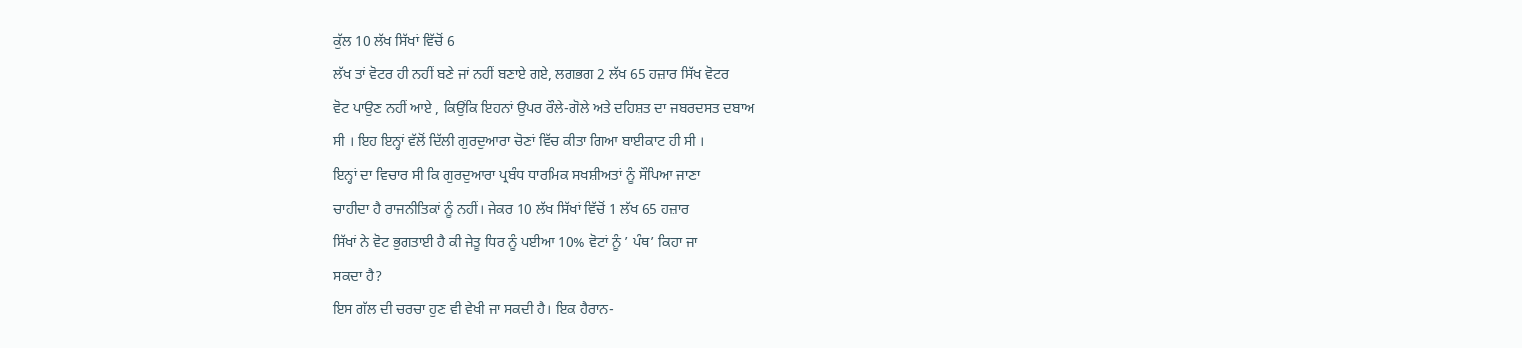ਕੁੱਲ 10 ਲੱਖ ਸਿੱਖਾਂ ਵਿੱਚੋਂ 6
ਲੱਖ ਤਾਂ ਵੋਟਰ ਹੀ ਨਹੀਂ ਬਣੇ ਜਾਂ ਨਹੀਂ ਬਣਾਏ ਗਏ, ਲਗਭਗ 2 ਲੱਖ 65 ਹਜ਼ਾਰ ਸਿੱਖ ਵੋਟਰ
ਵੋਟ ਪਾਉਣ ਨਹੀਂ ਆਏ , ਕਿਉਂਕਿ ਇਹਨਾਂ ਉਪਰ ਰੌਲੇ-ਗੋਲੇ ਅਤੇ ਦਹਿਸ਼ਤ ਦਾ ਜਬਰਦਸਤ ਦਬਾਅ
ਸੀ । ਇਹ ਇਨ੍ਹਾਂ ਵੱਲੋਂ ਦਿੱਲੀ ਗੁਰਦੁਆਰਾ ਚੋਣਾਂ ਵਿੱਚ ਕੀਤਾ ਗਿਆ ਬਾਈਕਾਟ ਹੀ ਸੀ ।
ਇਨ੍ਹਾਂ ਦਾ ਵਿਚਾਰ ਸੀ ਕਿ ਗੁਰਦੁਆਰਾ ਪ੍ਰਬੰਧ ਧਾਰਮਿਕ ਸਖਸ਼ੀਅਤਾਂ ਨੂੰ ਸੌਪਿਆ ਜਾਣਾ
ਚਾਹੀਦਾ ਹੈ ਰਾਜਨੀਤਿਕਾਂ ਨੂੰ ਨਹੀਂ। ਜੇਕਰ 10 ਲੱਖ ਸਿੱਖਾਂ ਵਿੱਚੋਂ 1 ਲੱਖ 65 ਹਜ਼ਾਰ
ਸਿੱਖਾਂ ਨੇ ਵੋਟ ਭੁਗਤਾਈ ਹੈ ਕੀ ਜੇਤੂ ਧਿਰ ਨੂੰ ਪਈਆ 10% ਵੋਟਾਂ ਨੂੰ ’ ਪੰਥ’ ਕਿਹਾ ਜਾ
ਸਕਦਾ ਹੈ?
ਇਸ ਗੱਲ ਦੀ ਚਰਚਾ ਹੁਣ ਵੀ ਵੇਖੀ ਜਾ ਸਕਦੀ ਹੈ। ਇਕ ਹੈਰਾਨ-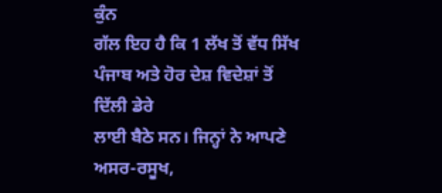ਕੁੰਨ
ਗੱਲ ਇਹ ਹੈ ਕਿ 1 ਲੱਖ ਤੋਂ ਵੱਧ ਸਿੱਖ ਪੰਜਾਬ ਅਤੇ ਹੋਰ ਦੇਸ਼ ਵਿਦੇਸ਼ਾਂ ਤੋਂ ਦਿੱਲੀ ਡੇਰੇ
ਲਾਈ ਬੈਠੇ ਸਨ। ਜਿਨ੍ਹਾਂ ਨੇ ਆਪਣੇ ਅਸਰ-ਰਸੂਖ,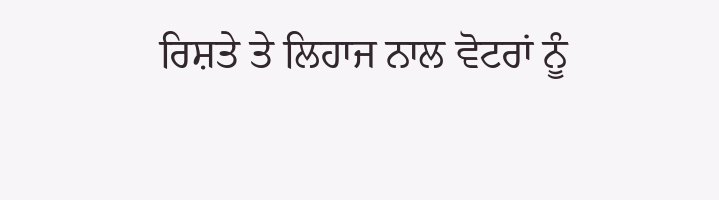ਰਿਸ਼ਤੇ ਤੇ ਲਿਹਾਜ ਨਾਲ ਵੋਟਰਾਂ ਨੂੰ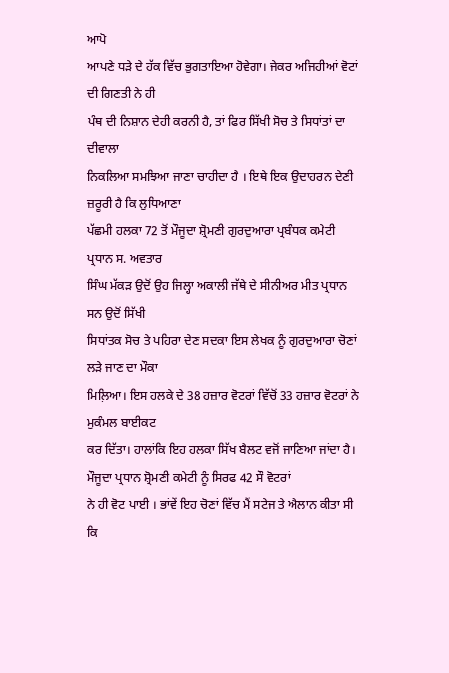ਆਪੋ
ਆਪਣੇ ਧੜੇ ਦੇ ਹੱਕ ਵਿੱਚ ਭੁਗਤਾਇਆ ਹੋਵੇਗਾ। ਜੇਕਰ ਅਜਿਹੀਆਂ ਵੋਟਾਂ ਦੀ ਗਿਣਤੀ ਨੇ ਹੀ
ਪੰਥ ਦੀ ਨਿਸ਼ਾਨ ਦੇਹੀ ਕਰਨੀ ਹੈ, ਤਾਂ ਫਿਰ ਸਿੱਖੀ ਸੋਚ ਤੇ ਸਿਧਾਂਤਾਂ ਦਾ ਦੀਵਾਲਾ
ਨਿਕਲਿਆ ਸਮਝਿਆ ਜਾਣਾ ਚਾਹੀਦਾ ਹੈ । ਇਥੇ ਇਕ ਉਦਾਹਰਨ ਦੇਣੀ ਜ਼ਰੂਰੀ ਹੈ ਕਿ ਲੁਧਿਆਣਾ
ਪੱਛਮੀ ਹਲਕਾ 72 ਤੋਂ ਮੌਜੂਦਾ ਸ਼੍ਰੋਮਣੀ ਗੁਰਦੁਆਰਾ ਪ੍ਰਬੰਧਕ ਕਮੇਟੀ ਪ੍ਰਧਾਨ ਸ. ਅਵਤਾਰ
ਸਿੰਘ ਮੱਕੜ ਉਦੋਂ ਉਹ ਜਿਲ੍ਹਾ ਅਕਾਲੀ ਜੱਥੇ ਦੇ ਸੀਨੀਅਰ ਮੀਤ ਪ੍ਰਧਾਨ ਸਨ ਉਦੋਂ ਸਿੱਖੀ
ਸਿਧਾਂਤਕ ਸੋਚ ਤੇ ਪਹਿਰਾ ਦੇਣ ਸਦਕਾ ਇਸ ਲੇਖਕ ਨੂੰ ਗੁਰਦੁਆਰਾ ਚੋਣਾਂ ਲੜੇ ਜਾਣ ਦਾ ਮੌਕਾ
ਮਿਲ਼ਿਆ। ਇਸ ਹਲਕੇ ਦੇ 38 ਹਜ਼ਾਰ ਵੋਟਰਾਂ ਵਿੱਚੋਂ 33 ਹਜ਼ਾਰ ਵੋਟਰਾਂ ਨੇ ਮੁਕੰਮਲ ਬਾਈਕਟ
ਕਰ ਦਿੱਤਾ। ਹਾਲਾਂਕਿ ਇਹ ਹਲਕਾ ਸਿੱਖ ਬੈਲਟ ਵਜੋਂ ਜਾਣਿਆ ਜਾਂਦਾ ਹੈ।
ਮੌਜੂਦਾ ਪ੍ਰਧਾਨ ਸ਼੍ਰੋਮਣੀ ਕਮੇਟੀ ਨੂੰ ਸਿਰਫ 42 ਸੌ ਵੋਟਰਾਂ
ਨੇ ਹੀ ਵੋਟ ਪਾਈ । ਭਾਂਵੇਂ ਇਹ ਚੋਣਾਂ ਵਿੱਚ ਮੈਂ ਸਟੇਜ ਤੇ ਐਲਾਨ ਕੀਤਾ ਸੀ ਕਿ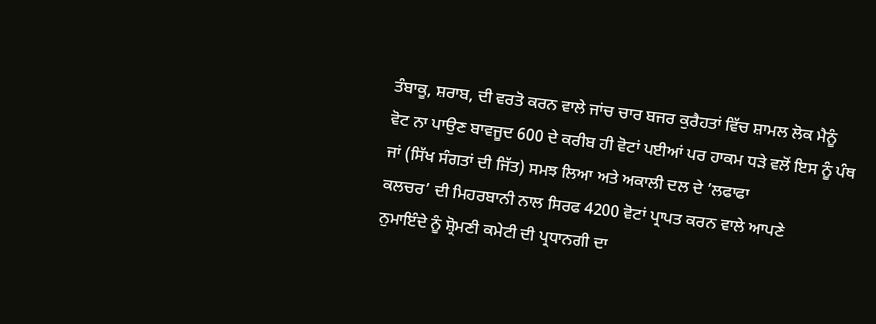ਤੰਬਾਕੂ, ਸ਼ਰਾਬ, ਦੀ ਵਰਤੋ ਕਰਨ ਵਾਲੇ ਜਾਂਚ ਚਾਰ ਬਜਰ ਕੁਰੈਹਤਾਂ ਵਿੱਚ ਸ਼ਾਮਲ ਲੋਕ ਮੈਨੂੰ
ਵੋਟ ਨਾ ਪਾਉਣ ਬਾਵਜੂਦ 600 ਦੇ ਕਰੀਬ ਹੀ ਵੋਟਾਂ ਪਈਆਂ ਪਰ ਹਾਕਮ ਧੜੇ ਵਲੋਂ ਇਸ ਨੂੰ ਪੰਥ
ਜਾਂ (ਸਿੱਖ ਸੰਗਤਾਂ ਦੀ ਜਿੱਤ) ਸਮਝ ਲਿਆ ਅਤੇ ਅਕਾਲੀ ਦਲ ਦੇ ’ਲਫਾਫਾ
ਕਲਚਰ’ ਦੀ ਮਿਹਰਬਾਨੀ ਨਾਲ ਸਿਰਫ 4200 ਵੋਟਾਂ ਪ੍ਰਾਪਤ ਕਰਨ ਵਾਲੇ ਆਪਣੇ
ਨੁਮਾਇੰਦੇ ਨੂੰ ਸ਼੍ਰੋਮਣੀ ਕਮੇਟੀ ਦੀ ਪ੍ਰਧਾਨਗੀ ਦਾ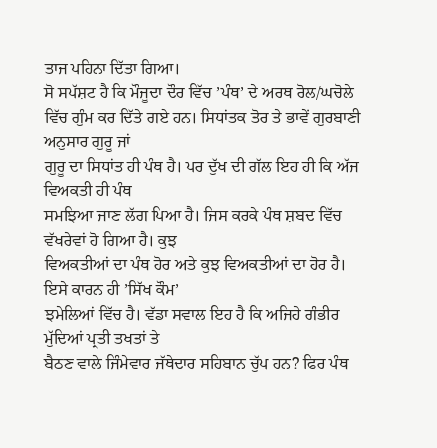ਤਾਜ ਪਹਿਨਾ ਦਿੱਤਾ ਗਿਆ।
ਸੋ ਸਪੱਸ਼ਟ ਹੈ ਕਿ ਮੌਜੂਦਾ ਦੌਰ ਵਿੱਚ ’ਪੰਥ’ ਦੇ ਅਰਥ ਰੋਲ/ਘਚੋਲੇ
ਵਿੱਚ ਗੁੰਮ ਕਰ ਦਿੱਤੇ ਗਏ ਹਨ। ਸਿਧਾਂਤਕ ਤੋਰ ਤੇ ਭਾਵੇਂ ਗੁਰਬਾਣੀ ਅਨੁਸਾਰ ਗੁਰੂ ਜਾਂ
ਗੁਰੂ ਦਾ ਸਿਧਾਂਤ ਹੀ ਪੰਥ ਹੈ। ਪਰ ਦੁੱਖ ਦੀ ਗੱਲ ਇਹ ਹੀ ਕਿ ਅੱਜ ਵਿਅਕਤੀ ਹੀ ਪੰਥ
ਸਮਝਿਆ ਜਾਣ ਲੱਗ ਪਿਆ ਹੈ। ਜਿਸ ਕਰਕੇ ਪੰਥ ਸ਼ਬਦ ਵਿੱਚ ਵੱਖਰੇਵਾਂ ਹੋ ਗਿਆ ਹੈ। ਕੁਝ
ਵਿਅਕਤੀਆਂ ਦਾ ਪੰਥ ਹੋਰ ਅਤੇ ਕੁਝ ਵਿਅਕਤੀਆਂ ਦਾ ਹੋਰ ਹੈ। ਇਸੇ ਕਾਰਨ ਹੀ ’ਸਿੱਖ ਕੌਮ’
ਝਮੇਲਿਆਂ ਵਿੱਚ ਹੈ। ਵੱਡਾ ਸਵਾਲ ਇਹ ਹੈ ਕਿ ਅਜਿਹੇ ਗੰਭੀਰ ਮੁੱਦਿਆਂ ਪ੍ਰਤੀ ਤਖਤਾਂ ਤੇ
ਬੈਠਣ ਵਾਲੇ ਜਿੰਮੇਵਾਰ ਜੱਥੇਦਾਰ ਸਹਿਬਾਨ ਚੁੱਪ ਹਨ? ਫਿਰ ਪੰਥ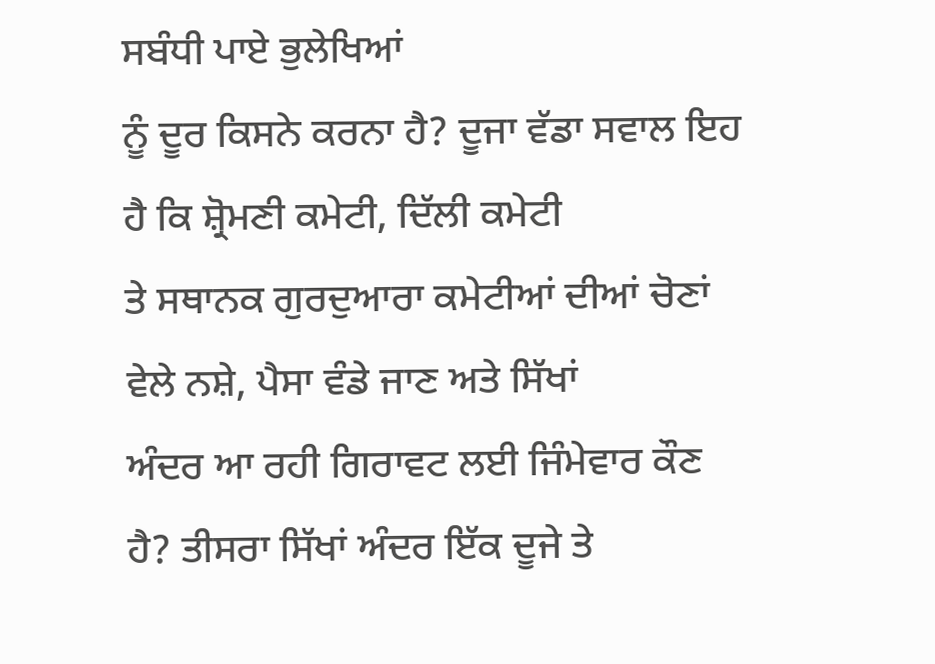ਸਬੰਧੀ ਪਾਏ ਭੁਲੇਖਿਆਂ
ਨੂੰ ਦੂਰ ਕਿਸਨੇ ਕਰਨਾ ਹੈ? ਦੂਜਾ ਵੱਡਾ ਸਵਾਲ ਇਹ ਹੈ ਕਿ ਸ਼੍ਰੋਮਣੀ ਕਮੇਟੀ, ਦਿੱਲੀ ਕਮੇਟੀ
ਤੇ ਸਥਾਨਕ ਗੁਰਦੁਆਰਾ ਕਮੇਟੀਆਂ ਦੀਆਂ ਚੋਣਾਂ ਵੇਲੇ ਨਸ਼ੇ, ਪੈਸਾ ਵੰਡੇ ਜਾਣ ਅਤੇ ਸਿੱਖਾਂ
ਅੰਦਰ ਆ ਰਹੀ ਗਿਰਾਵਟ ਲਈ ਜਿੰਮੇਵਾਰ ਕੌਣ ਹੈ? ਤੀਸਰਾ ਸਿੱਖਾਂ ਅੰਦਰ ਇੱਕ ਦੂਜੇ ਤੇ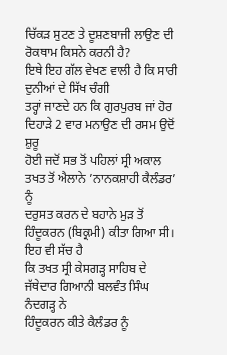ਚਿੱਕੜ ਸੁਟਣ ਤੇ ਦੂਸ਼ਣਬਾਜੀ ਲਾਉਣ ਦੀ ਰੋਕਥਾਮ ਕਿਸਨੇ ਕਰਨੀ ਹੈ?
ਇਥੇ ਇਹ ਗੱਲ ਵੇਖਣ ਵਾਲੀ ਹੈ ਕਿ ਸਾਰੀ ਦੁਨੀਆਂ ਦੇ ਸਿੱਖ ਚੰਗੀ
ਤਰ੍ਹਾਂ ਜਾਣਦੇ ਹਨ ਕਿ ਗੁਰਪੁਰਬ ਜਾਂ ਹੋਰ ਦਿਹਾੜੇ 2 ਵਾਰ ਮਨਾਉਣ ਦੀ ਰਸਮ ਉਦੋਂ ਸ਼ੁਰੂ
ਹੋਈ ਜਦੋਂ ਸਭ ਤੋਂ ਪਹਿਲਾਂ ਸ੍ਰੀ ਅਕਾਲ ਤਖਤ ਤੋਂ ਐਲਾਨੇ ’ਨਾਨਕਸ਼ਾਹੀ ਕੈਲੰਡਰ’ ਨੂੰ
ਦਰੁਸਤ ਕਰਨ ਦੇ ਬਹਾਨੇ ਮੁੜ ਤੋਂ ਹਿੰਦੂਕਰਨ (ਬਿਕ੍ਰਮੀ) ਕੀਤਾ ਗਿਆ ਸੀ। ਇਹ ਵੀ ਸੱਚ ਹੈ
ਕਿ ਤਖਤ ਸ੍ਰੀ ਕੇਸਗੜ੍ਹ ਸਾਹਿਬ ਦੇ ਜੱਥੇਦਾਰ ਗਿਆਨੀ ਬਲਵੰਤ ਸਿੰਘ ਨੰਦਗੜ੍ਹ ਨੇ
ਹਿੰਦੂਕਰਨ ਕੀਤੇ ਕੈਲੰਡਰ ਨੂੰ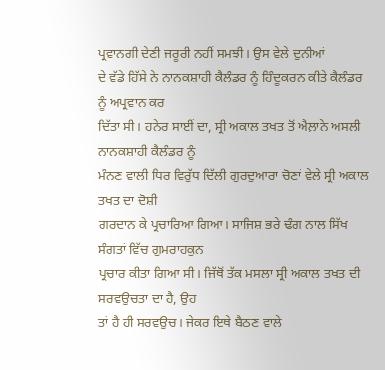ਪ੍ਰਵਾਨਗੀ ਦੇਣੀ ਜਰੂਰੀ ਨਹੀਂ ਸਮਝੀ। ਉਸ ਵੇਲੇ ਦੁਨੀਆਂ
ਦੇ ਵੱਡੇ ਹਿੱਸੇ ਨੇ ਨਾਨਕਸ਼ਾਹੀ ਕੈਲੰਡਰ ਨੂੰ ਹਿੰਦੂਕਰਨ ਕੀਤੇ ਕੈਲੰਡਰ ਨੂੰ ਅਪ੍ਰਵਾਨ ਕਰ
ਦਿੱਤਾ ਸੀ। ਹਨੇਰ ਸਾਈਂ ਦਾ, ਸ੍ਰੀ ਅਕਾਲ ਤਖਤ ਤੋਂ ਐਲ਼ਾਨੇ ਅਸਲੀ ਨਾਨਕਸ਼ਾਹੀ ਕੈਲੰਡਰ ਨੂੰ
ਮੰਨਣ ਵਾਲੀ ਧਿਰ ਵਿਰੁੱਧ ਦਿੱਲੀ ਗੁਰਦੁਆਰਾ ਚੋਣਾਂ ਵੇਲੇ ਸ੍ਰੀ ਅਕਾਲ ਤਖਤ ਦਾ ਦੋਸ਼ੀ
ਗਰਦਾਨ ਕੇ ਪ੍ਰਚਾਰਿਆ ਗਿਆ। ਸਾਜਿਸ਼ ਭਰੇ ਢੰਗ ਨਾਲ ਸਿੱਖ ਸੰਗਤਾਂ ਵਿੱਚ ਗੁਮਰਾਹਕੁਨ
ਪ੍ਰਚਾਰ ਕੀਤਾ ਗਿਆ ਸੀ। ਜਿੱਥੋਂ ਤੱਕ ਮਸਲਾ ਸ੍ਰੀ ਅਕਾਲ ਤਖਤ ਦੀ ਸਰਵਉਚਤਾ ਦਾ ਹੈ, ਉਹ
ਤਾਂ ਹੈ ਹੀ ਸਰਵਉਚ। ਜੇਕਰ ਇਥੇ ਬੈਠਣ ਵਾਲੇ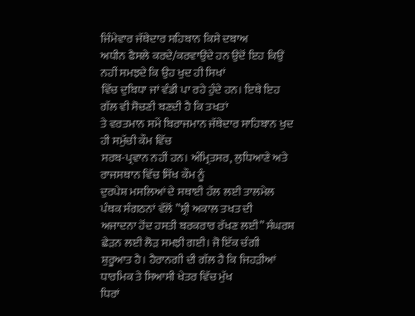ਜਿੰਮੇਵਾਰ ਜੱਥੇਦਾਰ ਸਹਿਬਾਨ ਕਿਸੇ ਦਬਾਅ
ਅਧੀਨ ਫੈਸਲੇ ਕਰਦੇ/ਕਰਵਾਉਂਦੇ ਹਨ ਉਦੋਂ ਇਹ ਕਿਉਂ ਨਹੀਂ ਸਮਝਦੇ ਕਿ ਉਹ ਖੁਦ ਹੀ ਸਿਖਾਂ
ਵਿੱਚ ਦੁਬਿਧਾ ਜਾਂ ਵੰਡੀ ਪਾ ਰਹੇ ਹੁੰਦੇ ਹਨ। ਇਥੇ ਇਹ ਗੱਲ ਵੀ ਸੋਚਣੀ ਬਣਦੀ ਹੈ ਕਿ ਤਖਤਾਂ
ਤੇ ਵਰਤਮਾਨ ਸਮੇਂ ਬਿਰਾਜਮਾਨ ਜੱਥੇਦਾਰ ਸਾਹਿਬਾਨ ਖੁਦ ਹੀ ਸਮੁੱਚੀ ਕੌਮ ਵਿੱਚ
ਸਰਬ-ਪ੍ਰਵਾਨ ਨਹੀਂ ਹਨ। ਅੰਮ੍ਰਿਤਸਰ, ਲੁਧਿਆਣੇ ਅਤੇ ਰਾਜਸਥਾਨ ਵਿੱਚ ਸਿੱਖ ਕੌਮ ਨੂੰ
ਦੁਰਪੇਸ਼ ਮਸਲਿਆਂ ਦੇ ਸਥਾਈ ਹੱਲ ਲਈ ਤਾਲਮੇਲ ਪੰਥਕ ਸੰਗਠਨਾਂ ਵੱਲੋਂ ”ਸ਼੍ਰੀ ਅਕਾਲ ਤਖਤ ਦੀ
ਅਜਾਦਨਾ ਹੋਂਦ ਹਸਤੀ ਬਰਕਰਾਰ ਰੱਖਣ ਲਈ” ਸੰਘਰਸ਼ ਛੇੜਨ ਲਈ ਲੋੜ ਸਮਝੀ ਗਈ। ਜੋ ਇੱਕ ਚੰਗੀ
ਸ਼ੁਰੂਆਤ ਹੈ। ਹੈਰਾਨਗੀ ਦੀ ਗੱਲ ਹੈ ਕਿ ਜਿਹੜੀਆਂ ਧਾਰਮਿਕ ਤੇ ਸਿਆਸੀ ਖੇਤਰ ਵਿੱਚ ਮੁੱਖ
ਧਿਰਾਂ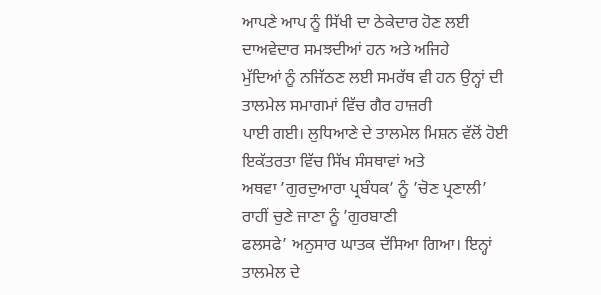ਆਪਣੇ ਆਪ ਨੂੰ ਸਿੱਖੀ ਦਾ ਠੇਕੇਦਾਰ ਹੋਣ ਲਈ ਦਾਅਵੇਦਾਰ ਸਮਝਦੀਆਂ ਹਨ ਅਤੇ ਅਜਿਹੇ
ਮੁੱਦਿਆਂ ਨੂੰ ਨਜਿੱਠਣ ਲਈ ਸਮਰੱਥ ਵੀ ਹਨ ਉਨ੍ਹਾਂ ਦੀ ਤਾਲਮੇਲ ਸਮਾਗਮਾਂ ਵਿੱਚ ਗੈਰ ਹਾਜ਼ਰੀ
ਪਾਈ ਗਈ। ਲੁਧਿਆਣੇ ਦੇ ਤਾਲਮੇਲ ਮਿਸ਼ਨ ਵੱਲੋਂ ਹੋਈ ਇਕੱਤਰਤਾ ਵਿੱਚ ਸਿੱਖ ਸੰਸਥਾਵਾਂ ਅਤੇ
ਅਥਵਾ ’ਗੁਰਦੁਆਰਾ ਪ੍ਰਬੰਧਕ’ ਨੂੰ ’ਚੋਣ ਪ੍ਰਣਾਲੀ’ ਰਾਹੀਂ ਚੁਣੇ ਜਾਣਾ ਨੂੰ ’ਗੁਰਬਾਣੀ
ਫਲਸਫੇ’ ਅਨੁਸਾਰ ਘਾਤਕ ਦੱਸਿਆ ਗਿਆ। ਇਨ੍ਹਾਂ ਤਾਲਮੇਲ ਦੇ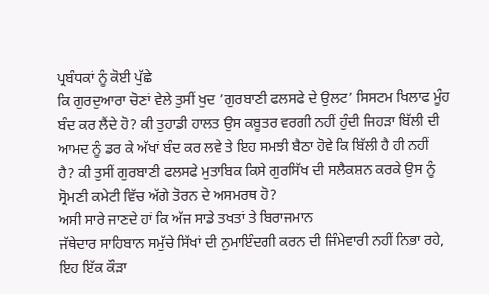ਪ੍ਰਬੰਧਕਾਂ ਨੂੰ ਕੋਈ ਪੁੱਛੇ
ਕਿ ਗੁਰਦੁਆਰਾ ਚੋਣਾਂ ਵੇਲੇ ਤੁਸੀਂ ਖੁਦ ’ਗੁਰਬਾਣੀ ਫਲਸਫੇ ਦੇ ਉਲਟ’ ਸਿਸਟਮ ਖਿਲਾਫ ਮੂੰਹ
ਬੰਦ ਕਰ ਲੈਂਦੇ ਹੋ? ਕੀ ਤੁਹਾਡੀ ਹਾਲਤ ਉਸ ਕਬੂਤਰ ਵਰਗੀ ਨਹੀਂ ਹੁੰਦੀ ਜਿਹੜਾ ਬਿੱਲੀ ਦੀ
ਆਮਦ ਨੂੰ ਡਰ ਕੇ ਅੱਖਾਂ ਬੰਦ ਕਰ ਲਵੇ ਤੇ ਇਹ ਸਮਝੀ ਬੈਠਾ ਹੋਵੇ ਕਿ ਬਿੱਲੀ ਹੈ ਹੀ ਨਹੀਂ
ਹੈ? ਕੀ ਤੁਸੀਂ ਗੁਰਬਾਣੀ ਫਲਸਫੇ ਮੁਤਾਬਿਕ ਕਿਸੇ ਗੁਰਸਿੱਖ ਦੀ ਸਲੈਕਸ਼ਨ ਕਰਕੇ ਉਸ ਨੂੰ
ਸ੍ਰੋਮਣੀ ਕਮੇਟੀ ਵਿੱਚ ਅੱਗੇ ਤੋਰਨ ਦੇ ਅਸਮਰਥ ਹੋ?
ਅਸੀ ਸਾਰੇ ਜਾਣਦੇ ਹਾਂ ਕਿ ਅੱਜ ਸਾਡੇ ਤਖਤਾਂ ਤੇ ਬਿਰਾਜਮਾਨ
ਜੱਥੇਦਾਰ ਸਾਹਿਬਾਨ ਸਮੁੱਚੇ ਸਿੱਖਾਂ ਦੀ ਨੁਮਾਇੰਦਗੀ ਕਰਨ ਦੀ ਜਿੰਮੇਵਾਰੀ ਨਹੀਂ ਨਿਭਾ ਰਹੇ,
ਇਹ ਇੱਕ ਕੌੜਾ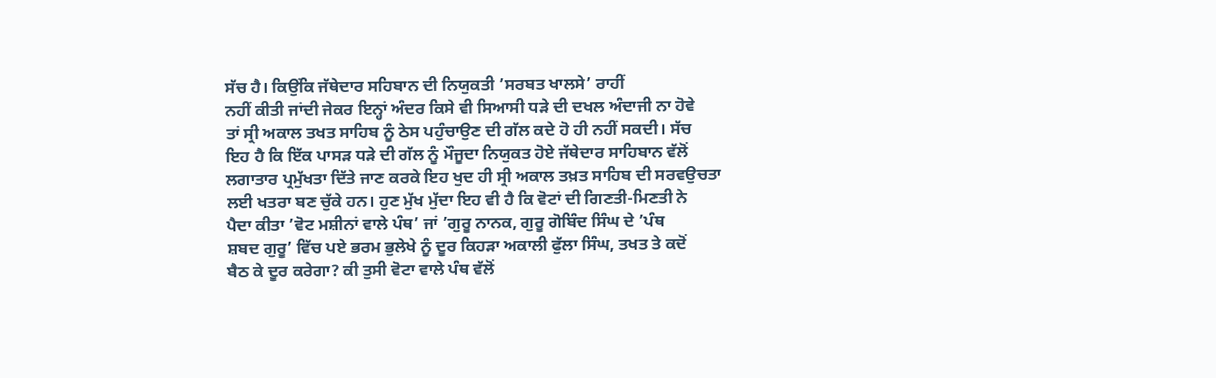ਸੱਚ ਹੈ। ਕਿਉਂਕਿ ਜੱਥੇਦਾਰ ਸਹਿਬਾਨ ਦੀ ਨਿਯੁਕਤੀ ’ਸਰਬਤ ਖਾਲਸੇ’ ਰਾਹੀਂ
ਨਹੀਂ ਕੀਤੀ ਜਾਂਦੀ ਜੇਕਰ ਇਨ੍ਹਾਂ ਅੰਦਰ ਕਿਸੇ ਵੀ ਸਿਆਸੀ ਧੜੇ ਦੀ ਦਖਲ ਅੰਦਾਜੀ ਨਾ ਹੋਵੇ
ਤਾਂ ਸ੍ਰੀ ਅਕਾਲ ਤਖਤ ਸਾਹਿਬ ਨੂੰ ਠੇਸ ਪਹੁੰਚਾਉਣ ਦੀ ਗੱਲ ਕਦੇ ਹੋ ਹੀ ਨਹੀਂ ਸਕਦੀ। ਸੱਚ
ਇਹ ਹੈ ਕਿ ਇੱਕ ਪਾਸੜ ਧੜੇ ਦੀ ਗੱਲ ਨੂੰ ਮੌਜੂਦਾ ਨਿਯੁਕਤ ਹੋਏ ਜੱਥੇਦਾਰ ਸਾਹਿਬਾਨ ਵੱਲੋਂ
ਲਗਾਤਾਰ ਪ੍ਰਮੁੱਖਤਾ ਦਿੱਤੇ ਜਾਣ ਕਰਕੇ ਇਹ ਖੁਦ ਹੀ ਸ੍ਰੀ ਅਕਾਲ ਤਖ਼ਤ ਸਾਹਿਬ ਦੀ ਸਰਵਉਚਤਾ
ਲਈ ਖਤਰਾ ਬਣ ਚੁੱਕੇ ਹਨ। ਹੁਣ ਮੁੱਖ ਮੁੱਦਾ ਇਹ ਵੀ ਹੈ ਕਿ ਵੋਟਾਂ ਦੀ ਗਿਣਤੀ-ਮਿਣਤੀ ਨੇ
ਪੈਦਾ ਕੀਤਾ ’ਵੋਟ ਮਸ਼ੀਨਾਂ ਵਾਲੇ ਪੰਥ’ ਜਾਂ ’ਗੁਰੂ ਨਾਨਕ, ਗੁਰੂ ਗੋਬਿੰਦ ਸਿੰਘ ਦੇ ’ਪੰਥ
ਸ਼ਬਦ ਗੁਰੂ’ ਵਿੱਚ ਪਏ ਭਰਮ ਭੁਲੇਖੇ ਨੂੰ ਦੂਰ ਕਿਹੜਾ ਅਕਾਲੀ ਫੁੱਲਾ ਸਿੰਘ, ਤਖਤ ਤੇ ਕਦੋਂ
ਬੈਠ ਕੇ ਦੂਰ ਕਰੇਗਾ? ਕੀ ਤੁਸੀ ਵੋਟਾ ਵਾਲੇ ਪੰਥ ਵੱਲੋਂ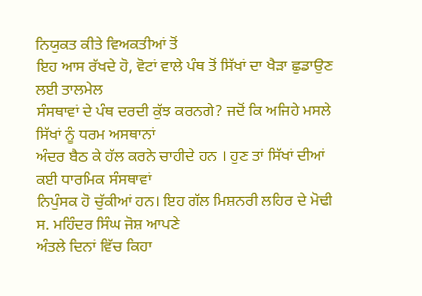ਨਿਯੁਕਤ ਕੀਤੇ ਵਿਅਕਤੀਆਂ ਤੋਂ
ਇਹ ਆਸ ਰੱਖਦੇ ਹੋ, ਵੋਟਾਂ ਵਾਲੇ ਪੰਥ ਤੋਂ ਸਿੱਖਾਂ ਦਾ ਖੈੜਾ ਛੁਡਾਉਣ ਲਈ ਤਾਲਮੇਲ
ਸੰਸਥਾਵਾਂ ਦੇ ਪੰਥ ਦਰਦੀ ਕੁੱਝ ਕਰਨਗੇ? ਜਦੋਂ ਕਿ ਅਜਿਹੇ ਮਸਲੇ ਸਿੱਖਾਂ ਨੂੰ ਧਰਮ ਅਸਥਾਨਾਂ
ਅੰਦਰ ਬੈਠ ਕੇ ਹੱਲ ਕਰਨੇ ਚਾਹੀਦੇ ਹਨ । ਹੁਣ ਤਾਂ ਸਿੱਖਾਂ ਦੀਆਂ ਕਈ ਧਾਰਮਿਕ ਸੰਸਥਾਵਾਂ
ਨਿਪੁੰਸਕ ਹੋ ਚੁੱਕੀਆਂ ਹਨ। ਇਹ ਗੱਲ ਮਿਸ਼ਨਰੀ ਲਹਿਰ ਦੇ ਮੋਢੀ ਸ. ਮਹਿੰਦਰ ਸਿੰਘ ਜੋਸ਼ ਆਪਣੇ
ਅੰਤਲੇ ਦਿਨਾਂ ਵਿੱਚ ਕਿਹਾ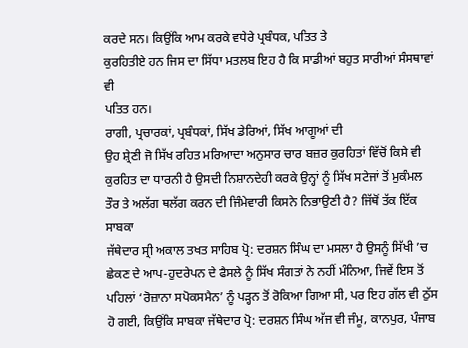ਕਰਦੇ ਸਨ। ਕਿਉਂਕਿ ਆਮ ਕਰਕੇ ਵਧੇਰੇ ਪ੍ਰਬੰਧਕ, ਪਤਿਤ ਤੇ
ਕੁਰਹਿਤੀਏ ਹਨ ਜਿਸ ਦਾ ਸਿੱਧਾ ਮਤਲਬ ਇਹ ਹੈ ਕਿ ਸਾਡੀਆਂ ਬਹੁਤ ਸਾਰੀਆਂ ਸੰਸਥਾਵਾਂ ਵੀ
ਪਤਿਤ ਹਨ।
ਰਾਗੀ, ਪ੍ਰਚਾਰਕਾਂ, ਪ੍ਰਬੰਧਕਾਂ, ਸਿੱਖ ਡੇਰਿਆਂ, ਸਿੱਖ ਆਗੂਆਂ ਦੀ
ਉਹ ਸ਼੍ਰੇਣੀ ਜੋ ਸਿੱਖ ਰਹਿਤ ਮਰਿਆਦਾ ਅਨੁਸਾਰ ਚਾਰ ਬਜ਼ਰ ਕੁਰਹਿਤਾਂ ਵਿੱਚੋਂ ਕਿਸੇ ਵੀ
ਕੁਰਹਿਤ ਦਾ ਧਾਰਨੀ ਹੈ ਉਸਦੀ ਨਿਸ਼ਾਨਦੇਹੀ ਕਰਕੇ ਉਨ੍ਹਾਂ ਨੂੰ ਸਿੱਖ ਸਟੇਜਾਂ ਤੋਂ ਮੁਕੰਮਲ
ਤੌਰ ਤੇ ਅਲੱਗ ਥਲੱਗ ਕਰਨ ਦੀ ਜਿੰਮੇਵਾਰੀ ਕਿਸਨੇ ਨਿਭਾਉਣੀ ਹੈ? ਜਿੱਥੋਂ ਤੱਕ ਇੱਕ ਸਾਬਕਾ
ਜੱਥੇਦਾਰ ਸ੍ਰੀ ਅਕਾਲ ਤਖਤ ਸਾਹਿਬ ਪ੍ਰੋ: ਦਰਸ਼ਨ ਸਿੰਘ ਦਾ ਮਸਲਾ ਹੈ ਉਸਨੂੰ ਸਿੱਖੀ ’ਚ
ਛੇਕਣ ਦੇ ਆਪ-ਹੁਦਰੇਪਨ ਦੇ ਫੈਸਲੇ ਨੂੰ ਸਿੱਖ ਸੰਗਤਾਂ ਨੇ ਨਹੀਂ ਮੰਨਿਆ, ਜਿਵੇਂ ਇਸ ਤੋਂ
ਪਹਿਲਾਂ ‘ਰੋਜ਼ਾਨਾ ਸਪੋਕਸਮੈਨ’ ਨੂੰ ਪੜ੍ਹਨ ਤੋਂ ਰੋਕਿਆ ਗਿਆ ਸੀ, ਪਰ ਇਹ ਗੱਲ ਵੀ ਠੁੱਸ
ਹੋ ਗਈ, ਕਿਉਂਕਿ ਸਾਬਕਾ ਜੱਥੇਦਾਰ ਪ੍ਰੋ: ਦਰਸ਼ਨ ਸਿੰਘ ਅੱਜ ਵੀ ਜੰਮੂ, ਕਾਨਪੁਰ, ਪੰਜਾਬ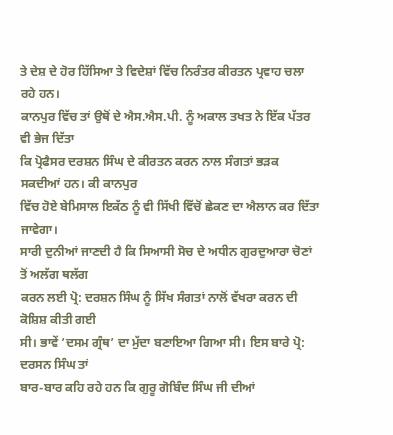ਤੇ ਦੇਸ਼ ਦੇ ਹੋਰ ਹਿੱਸਿਆ ਤੇ ਵਿਦੇਸ਼ਾਂ ਵਿੱਚ ਨਿਰੰਤਰ ਕੀਰਤਨ ਪ੍ਰਵਾਹ ਚਲਾ ਰਹੇ ਹਨ।
ਕਾਨਪੁਰ ਵਿੱਚ ਤਾਂ ਉਥੋਂ ਦੇ ਐਸ.ਐਸ.ਪੀ. ਨੂੰ ਅਕਾਲ ਤਖਤ ਨੇ ਇੱਕ ਪੱਤਰ ਵੀ ਭੇਜ ਦਿੱਤਾ
ਕਿ ਪ੍ਰੋਫੈਸਰ ਦਰਸ਼ਨ ਸਿੰਘ ਦੇ ਕੀਰਤਨ ਕਰਨ ਨਾਲ ਸੰਗਤਾਂ ਭੜਕ ਸਕਦੀਆਂ ਹਨ। ਕੀ ਕਾਨਪੁਰ
ਵਿੱਚ ਹੋਏ ਬੇਮਿਸਾਲ ਇਕੱਠ ਨੂੰ ਵੀ ਸਿੱਖੀ ਵਿੱਚੋਂ ਛੇਕਣ ਦਾ ਐਲਾਨ ਕਰ ਦਿੱਤਾ ਜਾਵੇਗਾ।
ਸਾਰੀ ਦੁਨੀਆਂ ਜਾਣਦੀ ਹੈ ਕਿ ਸਿਆਸੀ ਸੋਚ ਦੇ ਅਧੀਨ ਗੁਰਦੁਆਰਾ ਚੋਣਾਂ ਤੋਂ ਅਲੱਗ ਥਲੱਗ
ਕਰਨ ਲਈ ਪ੍ਰੋ: ਦਰਸ਼ਨ ਸਿੰਘ ਨੂੰ ਸਿੱਖ ਸੰਗਤਾਂ ਨਾਲੋਂ ਵੱਖਰਾ ਕਰਨ ਦੀ ਕੋਸ਼ਿਸ਼ ਕੀਤੀ ਗਈ
ਸੀ। ਭਾਵੇਂ ’ਦਸਮ ਗ੍ਰੰਥ’ ਦਾ ਮੁੱਦਾ ਬਣਾਇਆ ਗਿਆ ਸੀ। ਇਸ ਬਾਰੇ ਪ੍ਰੋ: ਦਰਸਨ ਸਿੰਘ ਤਾਂ
ਬਾਰ-ਬਾਰ ਕਹਿ ਰਹੇ ਹਨ ਕਿ ਗੁਰੂ ਗੋਬਿੰਦ ਸਿੰਘ ਜੀ ਦੀਆਂ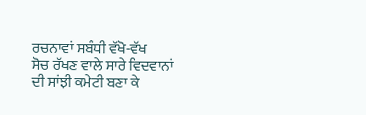ਰਚਨਾਵਾਂ ਸਬੰਧੀ ਵੱਖੋ-ਵੱਖ
ਸੋਚ ਰੱਖਣ ਵਾਲੇ ਸਾਰੇ ਵਿਦਵਾਨਾਂ ਦੀ ਸਾਂਝੀ ਕਮੇਟੀ ਬਣਾ ਕੇ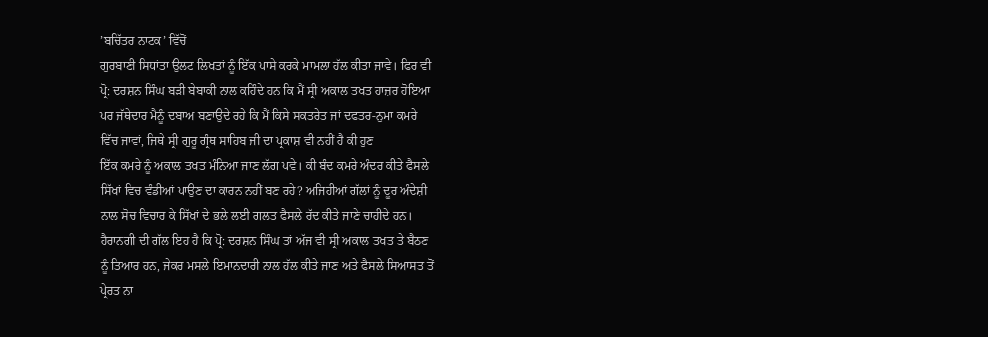’ਬਚਿੱਤਰ ਨਾਟਕ’ ਵਿੱਚੋਂ
ਗੁਰਬਾਣੀ ਸਿਧਾਂਤਾ ਉਲਟ ਲਿਖਤਾਂ ਨੂੰ ਇੱਕ ਪਾਸੇ ਕਰਕੇ ਮਾਮਲਾ ਹੱਲ ਕੀਤਾ ਜਾਵੇ। ਫਿਰ ਵੀ
ਪ੍ਰੋ: ਦਰਸ਼ਨ ਸਿੰਘ ਬੜੀ ਬੇਬਾਕੀ ਨਾਲ ਕਹਿੰਦੇ ਹਨ ਕਿ ਮੈਂ ਸ੍ਰੀ ਅਕਾਲ ਤਖਤ ਹਾਜ਼ਰ ਹੋਇਆ
ਪਰ ਜੱਥੇਦਾਰ ਮੈਨੂੰ ਦਬਾਅ ਬਣਾਉਦੇ ਰਹੇ ਕਿ ਮੈਂ ਕਿਸੇ ਸਕਤਰੇਤ ਜਾਂ ਦਫਤਰ-ਨੁਮਾ ਕਮਰੇ
ਵਿੱਚ ਜਾਵਾਂ, ਜਿਥੇ ਸ੍ਰੀ ਗੁਰੂ ਗ੍ਰੰਥ ਸਾਹਿਬ ਜੀ ਦਾ ਪ੍ਰਕਾਸ਼ ਵੀ ਨਹੀਂ ਹੈ ਕੀ ਹੁਣ
ਇੱਕ ਕਮਰੇ ਨੂੰ ਅਕਾਲ ਤਖਤ ਮੰਨਿਆ ਜਾਣ ਲੱਗ ਪਵੇ। ਕੀ ਬੰਦ ਕਮਰੇ ਅੰਦਰ ਕੀਤੇ ਫੈਸਲੇ
ਸਿੱਖਾਂ ਵਿਚ ਵੰਡੀਆਂ ਪਾਉਣ ਦਾ ਕਾਰਨ ਨਹੀਂ ਬਣ ਰਹੇ? ਅਜਿਹੀਆਂ ਗੱਲਾਂ ਨੂੰ ਦੂਰ ਅੰਦੇਸ਼ੀ
ਨਾਲ ਸੋਚ ਵਿਚਾਰ ਕੇ ਸਿੱਖਾਂ ਦੇ ਭਲੇ ਲਈ ਗਲਤ ਫੈਸਲੇ ਰੱਦ ਕੀਤੇ ਜਾਣੇ ਚਾਹੀਦੇ ਹਨ।
ਹੈਰਾਨਗੀ ਦੀ ਗੱਲ ਇਹ ਹੈ ਕਿ ਪ੍ਰੋ: ਦਰਸ਼ਨ ਸਿੰਘ ਤਾਂ ਅੱਜ ਵੀ ਸ੍ਰੀ ਅਕਾਲ ਤਖਤ ਤੇ ਬੈਠਣ
ਨੂੰ ਤਿਆਰ ਹਨ, ਜੇਕਰ ਮਸਲੇ ਇਮਾਨਦਾਰੀ ਨਾਲ ਹੱਲ ਕੀਤੇ ਜਾਣ ਅਤੇ ਫੈਸਲੇ ਸਿਆਸਤ ਤੋਂ
ਪ੍ਰੇਰਤ ਨਾ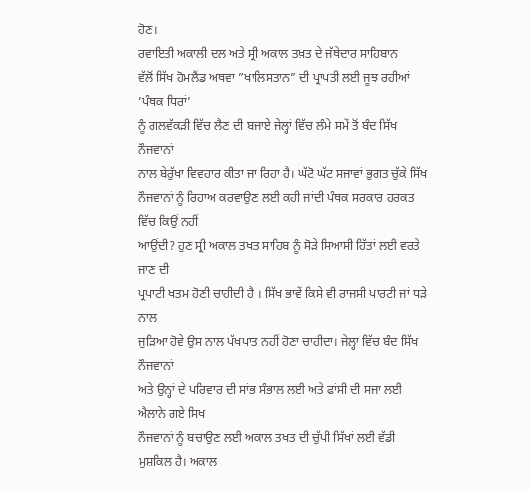ਹੋਣ।
ਰਵਾਇਤੀ ਅਕਾਲੀ ਦਲ ਅਤੇ ਸ੍ਰੀ ਅਕਾਲ ਤਖ਼ਤ ਦੇ ਜੱਥੇਦਾਰ ਸਾਹਿਬਾਨ
ਵੱਲੋਂ ਸਿੱਖ ਹੋਮਲੈਂਡ ਅਥਵਾ ”ਖਾਲਿਸਤਾਨ” ਦੀ ਪ੍ਰਾਪਤੀ ਲਈ ਜੂਝ ਰਹੀਆਂ ’ਪੰਥਕ ਧਿਰਾਂ’
ਨੂੰ ਗਲਵੱਕੜੀ ਵਿੱਚ ਲੈਣ ਦੀ ਬਜਾਏ ਜੇਲ੍ਹਾਂ ਵਿੱਚ ਲੰਮੇ ਸਮੇਂ ਤੋਂ ਬੰਦ ਸਿੱਖ ਨੌਜਵਾਨਾਂ
ਨਾਲ ਬੇਰੁੱਖਾ ਵਿਵਹਾਰ ਕੀਤਾ ਜਾ ਰਿਹਾ ਹੈ। ਘੱਟੋ ਘੱਟ ਸਜਾਵਾਂ ਭੁਗਤ ਚੁੱਕੇ ਸਿੱਖ
ਨੌਜਵਾਨਾਂ ਨੂੰ ਰਿਹਾਅ ਕਰਵਾਉਣ ਲਈ ਕਹੀ ਜਾਂਦੀ ਪੰਥਕ ਸਰਕਾਰ ਹਰਕਤ ਵਿੱਚ ਕਿਉਂ ਨਹੀਂ
ਆਉਂਦੀ? ਹੁਣ ਸ੍ਰੀ ਅਕਾਲ ਤਖਤ ਸਾਹਿਬ ਨੂੰ ਸੋੜੇ ਸਿਆਸੀ ਹਿੱਤਾਂ ਲਈ ਵਰਤੇ ਜਾਣ ਦੀ
ਪ੍ਰਪਾਟੀ ਖਤਮ ਹੋਣੀ ਚਾਹੀਦੀ ਹੈ । ਸਿੱਖ ਭਾਵੇਂ ਕਿਸੇ ਵੀ ਰਾਜਸੀ ਪਾਰਟੀ ਜਾਂ ਧੜੇ ਨਾਲ
ਜੁੜਿਆ ਹੋਵੇ ਉਸ ਨਾਲ ਪੱਖਪਾਤ ਨਹੀਂ ਹੋਣਾ ਚਾਹੀਦਾ। ਜੇਲ੍ਹਾ ਵਿੱਚ ਬੰਦ ਸਿੱਖ ਨੌਜਵਾਨਾਂ
ਅਤੇ ਉਨ੍ਹਾਂ ਦੇ ਪਰਿਵਾਰ ਦੀ ਸਾਂਭ ਸੰਭਾਲ ਲਈ ਅਤੇ ਫਾਂਸੀ ਦੀ ਸਜਾ ਲਈ ਐਲਾਨੇ ਗਏ ਸਿਖ
ਨੌਜਵਾਨਾਂ ਨੂੰ ਬਚਾਉਣ ਲਈ ਅਕਾਲ ਤਖਤ ਦੀ ਚੁੱਪੀ ਸਿੱਖਾਂ ਲਈ ਵੱਡੀ ਮੁਸ਼ਕਿਲ ਹੈ। ਅਕਾਲ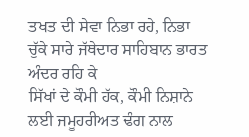ਤਖਤ ਦੀ ਸੇਵਾ ਨਿਭਾ ਰਹੇ, ਨਿਭਾ ਚੁੱਕੇ ਸਾਰੇ ਜੱਥੇਦਾਰ ਸਾਹਿਬਾਨ ਭਾਰਤ ਅੰਦਰ ਰਹਿ ਕੇ
ਸਿੱਖਾਂ ਦੇ ਕੌਮੀ ਹੱਕ, ਕੌਮੀ ਨਿਸ਼ਾਨੇ ਲਈ ਜਮੂਹਰੀਅਤ ਢੰਗ ਨਾਲ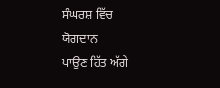ਸੰਘਰਸ਼ ਵਿੱਚ ਯੋਗਦਾਨ
ਪਾਉਣ ਹਿੱਤ ਅੱਗੇ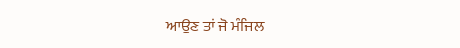ਆਉਣ ਤਾਂ ਜੋ ਮੰਜਿਲ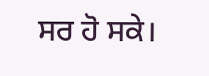ਸਰ ਹੋ ਸਕੇ।